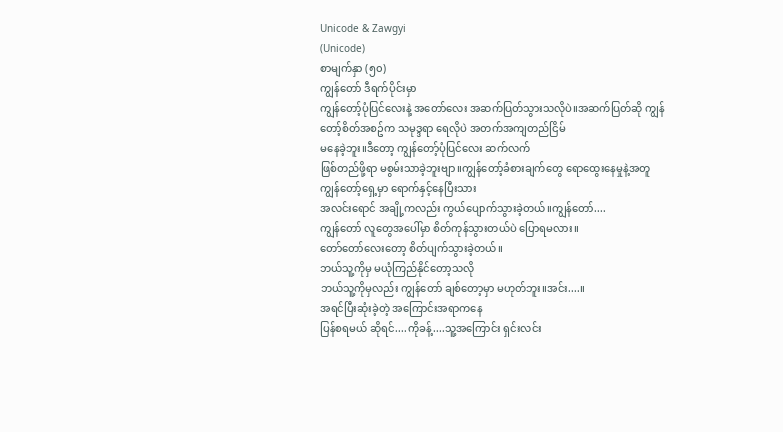Unicode & Zawgyi
(Unicode)
စာမျက်နှာ (၅၀)
ကျွန်တော် ဒီရက်ပိုင်းမှာ
ကျွန်တော့်ပုံပြင်လေးနဲ့ အတော်လေး အဆက်ပြတ်သွားသလိုပဲ။အဆက်ပြတ်ဆို ကျွန်တော့်စိတ်အစဥ်က သမုဒ္ဒရာ ရေလိုပဲ အတက်အကျတည်ငြိမ်
မနေခဲ့ဘူး။ဒီတော့ ကျွန်တော့်ပုံပြင်လေး ဆက်လက်
ဖြစ်တည်ဖို့ရာ မစွမ်းသာခဲ့ဘူးဗျာ။ကျွန်တော့်ခံစားချက်တွေ ရောထွေးနေမှုနဲ့အတူ ကျွန်တော့်ရှေ့မှာ ရောက်နှင့်နေပြီးသား
အလင်းရောင် အချို့ကလည်း ကွယ်ပျောက်သွားခဲ့တယ်။ကျွန်တော်....
ကျွန်တော် လူတွေအပေါ်မှာ စိတ်ကုန်သွားတယ်ပဲ ပြောရမလား။
တော်တော်လေးတော့ စိတ်ပျက်သွားခဲ့တယ်။
ဘယ်သူ့ကိုမှ မယုံကြည်နိုင်တော့သလို
ဘယ်သူ့ကိုမှလည်း ကျွန်တော် ချစ်တော့မှာ မဟုတ်ဘူး။အင်း....။
အရင်ပြီးဆုံးခဲ့တဲ့ အကြောင်းအရာကနေ
ပြန်စရမယ် ဆိုရင်....ကိုခန့်....သူ့အကြောင်း ရှင်းလင်း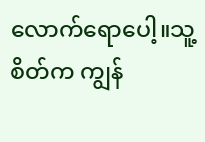လောက်ရောပေါ့။သူ့စိတ်က ကျွန်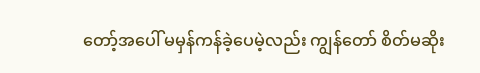တော့်အပေါ် မမှန်ကန်ခဲ့ပေမဲ့လည်း ကျွန်တော် စိတ်မဆိုး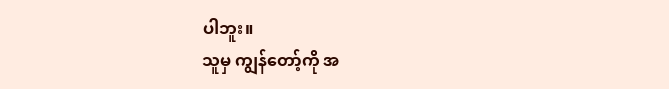ပါဘူး။
သူမှ ကျွန်တော့်ကို အ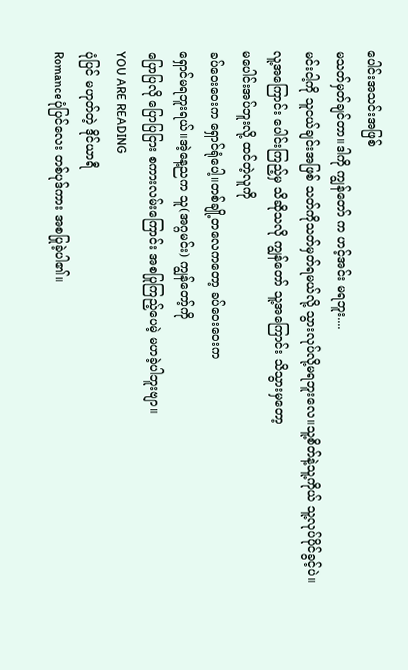ပေါင်းအသင်းအဖြစ်
မသတ်မှတ်ချင်တာ။ဒါကို ကျွန်တော် က ဟင့်အင်း မရဘူး....
မင်းငါ့ကို သူငယ်ချင်းအဖြစ် သတ်ကိုသတ်မှတ်ရမယ်လို့ သွားလုပ်လို့မရဘူးလေ။သူ့စိတ်နဲ့သူ့ကိုယ် သူ့လုပ်ပိုင်ခွင့်ပဲ။
လူ့အကြောင်း ပေါင်းကြည့်မှ သိဆိုသလို ကျွန်တော် သူ့အကြောင်း သိသွားမှတော့
မပေါင်းအပ်ဘူးလို့ ထင်တဲ့လူကို
ခပ်ဝေးဝေးက ရှောင်ရုံပေါ့။တစ်ချို့တလေကတော့ ခပ်ဝေးဝေးက
ရှောင်မရဘူးရယ်။အဲ့နေ့ညက သူ(အဂ္ဂမင်း) ကျွန်တော့်ကို
ပြောပြလို ပြောပြငြား စကားလမ်းကြောင်း အစပြုကြည့်ပေမဲ့ မဟခဲ့ပါဘူးဗျာ။
YOU ARE READING
ပုံပြင် မဟုတ်တဲ့ ဒိုင်ယာရီ
Romanceပုံပြင်လေး တစ်ပုဒ်ကား အစပြုခဲ့ပါ၏။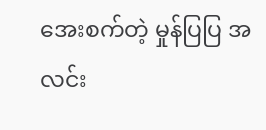အေးစက်တဲ့ မှုန်ပြပြ အလင်း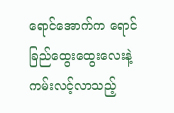ရောင်အောက်က ရောင်ခြည်ထွေးထွေးလေးနဲ့ ကမ်းလင့်လာသည့်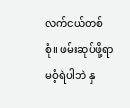လက်ငယ်တစ်စုံ။ ဖမ်းဆုပ်ဖို့ရာ မဝံ့ရဲပါဘဲ နှ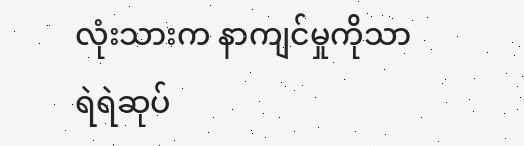လုံးသားက နာကျင်မှုကိုသာ ရဲရဲဆုပ်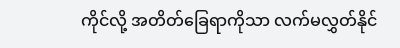ကိုင်လို့ အတိတ်ခြေရာကိုသာ လက်မလွှတ်နိုင်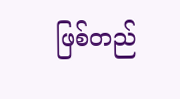ဖြစ်တည်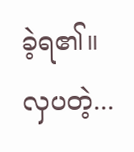ခဲ့ရ၏။ လှပတဲ့...